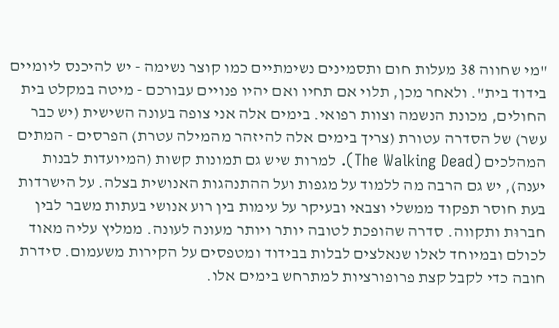"מי שחווה 38 מעלות חום ותסמינים נשימתיים כמו קוצר נשימה - יש להיכנס ליומיים בידוד בית". ולאחר מכן, תלוי אם תחיו ואם יהיו פנויים עבורכם - מיטה במקלט בית החולים, מכונת הנשמה וצוות רפואי. בימים אלה אני צופה בעונה השישית (יש כבר עשר) של הסדרה עטורת (צריך בימים אלה להיזהר מהמילה עטרת) הפרסים - המתים המהלכים (The Walking Dead). למרות שיש גם תמונות קשות (המיועדות לבנות יענה), יש גם הרבה מה ללמוד על מגפות ועל ההתנהגות האנושית בצלה. על הישרדות בעת חוסר תפקוד ממשלי וצבאי ובעיקר על עימות בין רוע אנושי בעתות משבר לבין חברוּת ותקווה. סדרה שהופכת לטובה יותר ויותר מעונה לעונה. ממליץ עליה מאוד לכולם ובמיוחד לאלו שנאלצים לבלות בבידוד ומטפסים על הקירות משעמום. סידרת חובה כדי לקבל קצת פרופורציות למתרחש בימים אלו.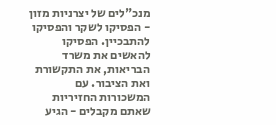מנכ"לים של יצרניות מזון - הפסיקו לשקר והפסיקו להתבכיין. הפסיקו להאשים את משרד הבריאות, את התקשורת ואת הציבור. עם המשכורות החזיריות שאתם מקבלים - הגיע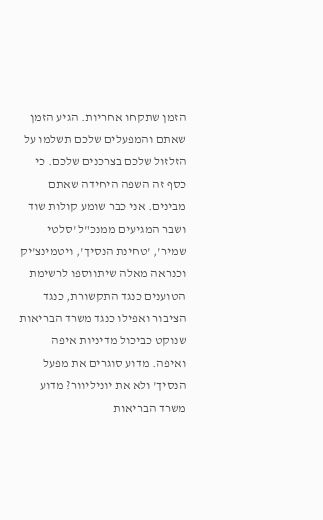הזמן שתקחו אחריות. הגיע הזמן שאתם והמפעלים שלכם תשלמו על הזלזול שלכם בצרכנים שלכם. כי כסף זה השפה היחידה שאתם מבינים. אני כבר שומע קולות שוד ושבר המגיעים ממנכ"ל 'סלטי שמיר', 'טחינת הנסיך', ויטמינצ'יק וכנראה מאלה שיתווספו לרשימת הטוענים כנגד התקשורת, כנגד הציבור ואפילו כנגד משרד הבריאות שנוקט כביכול מדיניות איפה ואיפה. מדוע סוגרים את מפעל הנסיך' ולא את יוניליוור? מדוע משרד הבריאות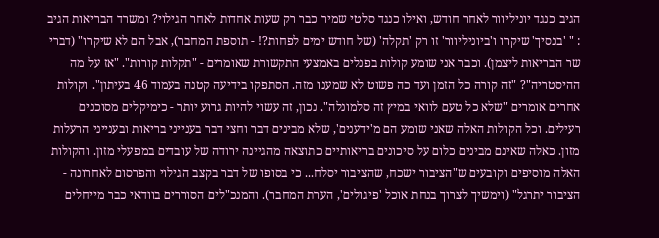הגיב כנגד יוניליוור לאחר חודש, ואילו כנגד סלטי שמיר כבר רק שעות אחדות לאחר הגילוי? ומשרד הבריאות הגיב : " 'בנסיך' שיקרו ו'ביוניליוור' זו רק 'תקלה' (של חודש ימים לפחות?! - תוספת המחבר), אבל הם לא שיקרו" (דברי שר הבריאות ליצמן). וכבר אני שומע קולות בפנלים באמצעי התקשורת שאומרים - "תקלות קורות". "אז על מה ההיסטריה"? "זה קורה כל הזמן ועד כה פשוט לא שמענו מזה. הסתפקו בידיעה קטנה בעמוד 46 בעיתון". וקולות אחרים אומרים "שלא כל טעם לוואי במיץ זה סלמונלה". נכון, זה עשוי להיות גרוע יותר - כימיקלים מסוכנים רעילים. וכל הקולות האלה שאני שומע הם מ'ידענים', שלא מבינים דבר וחצי דבר בענייני בריאות ובענייני הרעלות מזון. כאלה שאינם מבינים כלום על סיכונים בריאותיים כתוצאה מהגיינה ירודה של עובדים במפעלי מזון. והקולות האלה מוסיפים וקובעים ש"הציבור ישכח, שהציבור יסלח... כי בסופו של דבר בקצב הגילוי והפרסום לאחרונה - הציבור יתרגל" (וימשיך לצרוך בנחת אוכל 'פיגולים', הערת המחבר). והמנכ"לים הסוררים בוודאי כבר מייחלים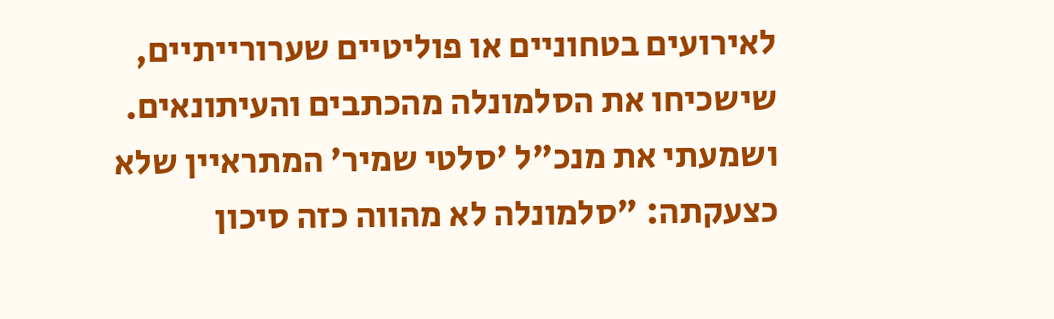לאירועים בטחוניים או פוליטיים שערורייתיים, שישכיחו את הסלמונלה מהכתבים והעיתונאים. ושמעתי את מנכ"ל 'סלטי שמיר' המתראיין שלא כצעקתה: "סלמונלה לא מהווה כזה סיכון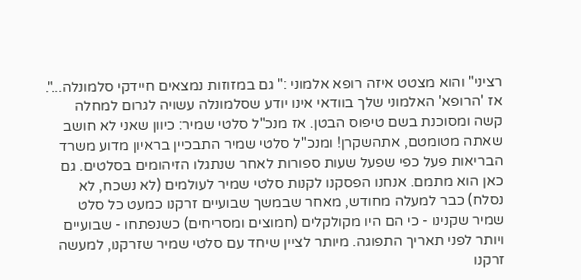רציני" והוא מצטט איזה רופא אלמוני :" גם במזוזות נמצאים חיידקי סלמונלה...". אז 'הרופא' האלמוני שלך בוודאי אינו יודע שסלמונלה עשויה לגרום למחלה קשה ומסוכנת בשם טיפוס הבטן. אז מנכ"ל סלטי שמיר: כיוון שאני לא חושב שאתה מטומטם, אתהשקרן! ומנכ"ל סלטי שמיר התבכיין בראיון מדוע משרד הבריאות פעל כפי שפעל שעות ספורות לאחר שנתגלו הזיהומים בסלטים. גם כאן הוא מתמם. אנחנו הפסקנו לקנות סלטי שמיר לעולמים (לא נשכח, לא נסלח) כבר למעלה מחודש, מאחר שבמשך שבועיים זרקנו כמעט כל סלט שמיר שקנינו - כי הם היו מקולקלים (חמוצים ומסריחים) כשנפתחו - שבועיים ויותר לפני תאריך התפוגה. מיותר לציין שיחד עם סלטי שמיר שזרקנו, למעשה זרקנו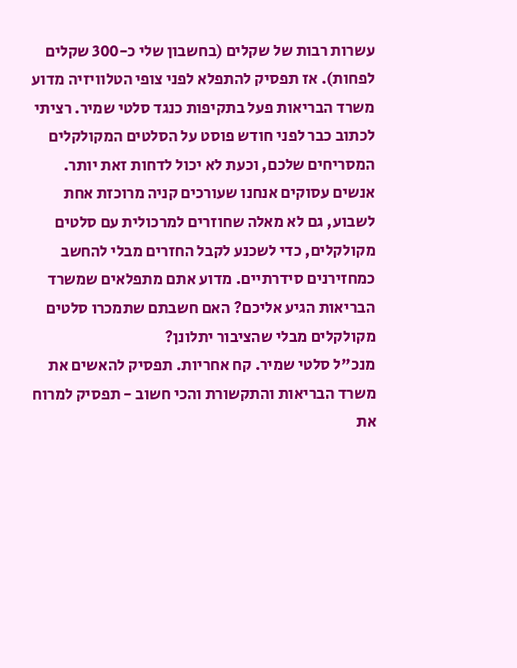עשרות רבות של שקלים (בחשבון שלי כ-300 שקלים לפחות). אז תפסיק להתפלא לפני צופי הטלוויזיה מדוע משרד הבריאות פעל בתקיפות כנגד סלטי שמיר. רציתי לכתוב כבר לפני חודש פוסט על הסלטים המקולקלים המסריחים שלכם, וכעת לא יכול לדחות זאת יותר. אנשים עסוקים אנחנו שעורכים קניה מרוכזת אחת לשבוע, גם לא מאלה שחוזרים למרכולית עם סלטים מקולקלים, כדי לשכנע לקבל החזרים מבלי להחשב כמחזירנים סידרתיים. מדוע אתם מתפלאים שמשרד הבריאות הגיע אליכם? האם חשבתם שתמכרו סלטים מקולקלים מבלי שהציבור יתלונן?
מנכ"ל סלטי שמיר. קח אחריות. תפסיק להאשים את משרד הבריאות והתקשורת והכי חשוב - תפסיק למרוח את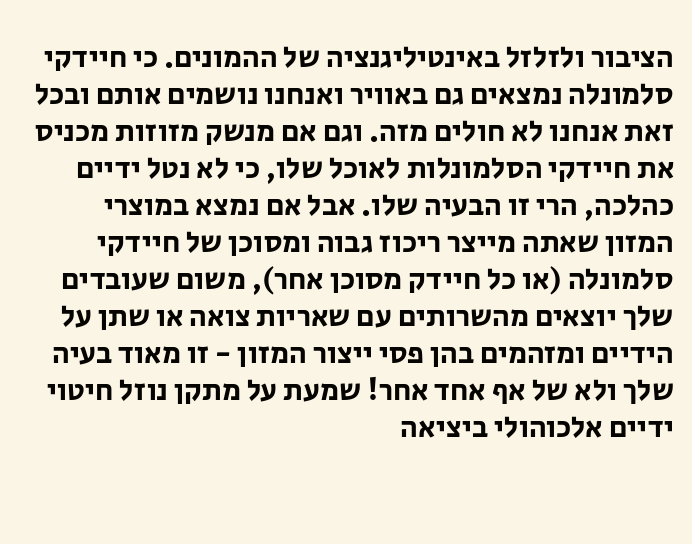הציבור ולזלזל באינטיליגנציה של ההמונים. כי חיידקי סלמונלה נמצאים גם באוויר ואנחנו נושמים אותם ובכל זאת אנחנו לא חולים מזה. וגם אם מנשק מזוזות מכניס את חיידקי הסלמונלות לאוכל שלו, כי לא נטל ידיים כהלכה, הרי זו הבעיה שלו. אבל אם נמצא במוצרי המזון שאתה מייצר ריכוז גבוה ומסוכן של חיידקי סלמונלה (או כל חיידק מסוכן אחר), משום שעובדים שלך יוצאים מהשרותים עם שאריות צואה או שתן על הידיים ומזהמים בהן פסי ייצור המזון - זו מאוד בעיה שלך ולא של אף אחד אחר! שמעת על מתקן נוזל חיטוי ידיים אלכוהולי ביציאה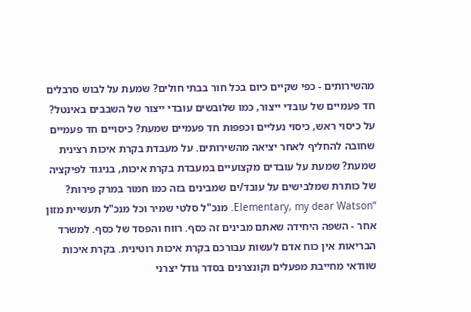מהשירותים - כפי שקיים כיום בכל חור בבתי חולים? שמעת על לבוש סרבלים חד פעמיים של עובדי ייצור, כמו שלובשים עובדי ייצור של השבבים באינטל? על כיסוי ראש, כיסוי נעליים וכפפות חד פעמיים שמעת? כיסויים חד פעמיים שחובה להחליף לאחר יציאה מהשירותים. על מעבדת בקרת איכות רצינית שמעת? שמעת על עובדים מקצועיים במעבדת בקרת איכות, בניגוד לפיקציה של כותרת שמלבישים על עובד/ים שמבינים בזה כמו חמור במרק פירות? “Elementary, my dear Watson. מנכ"ל סלטי שמיר וכל מנכ"ל תעשיית מזון אחר - השפה היחידה שאתם מבינים זה כסף. רווח והפסד של כסף. למשרד הבריאות אין כוח אדם לעשות עבורכם בקרת איכות רוטינית. בקרת איכות שוודאי מחייבת מפעלים וקונצרנים בסדר גודל יצרני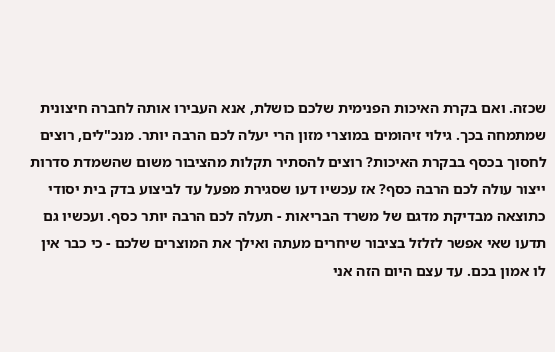שכזה. ואם בקרת האיכות הפנימית שלכם כושלת, אנא העבירו אותה לחברה חיצונית שמתמחה בכך. גילוי זיהומים במוצרי מזון הרי יעלה לכם הרבה יותר. מנכ"לים, רוצים לחסוך בכסף בבקרת האיכות? רוצים להסתיר תקלות מהציבור משום שהשמדת סדרות ייצור עולה לכם הרבה כסף? אז עכשיו דעו שסגירת מפעל עד לביצוע בדק בית יסודי כתוצאה מבדיקת מדגם של משרד הבריאות - תעלה לכם הרבה יותר כסף. ועכשיו גם תדעו שאי אפשר לזלזל בציבור שיחרים מעתה ואילך את המוצרים שלכם - כי כבר אין לו אמון בכם. עד עצם היום הזה אני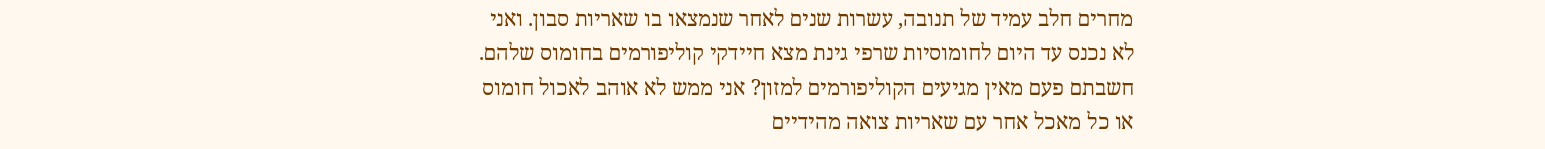מחרים חלב עמיד של תנובה, עשרות שנים לאחר שנמצאו בו שאריות סבון. ואני לא נכנס עד היום לחומוסיות שרפי גינת מצא חיידקי קוליפורמים בחומוס שלהם. חשבתם פעם מאין מגיעים הקוליפורמים למזון? אני ממש לא אוהב לאכול חומוס או כל מאכל אחר עם שאריות צואה מהידיים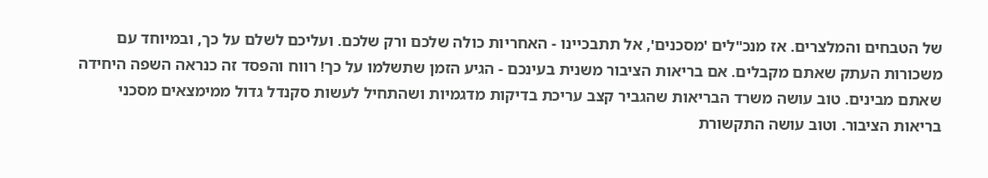של הטבחים והמלצרים. אז מנכ"לים 'מסכנים', אל תתבכיינו - האחריות כולה שלכם ורק שלכם. ועליכם לשלם על כך, ובמיוחד עם משכורות העתק שאתם מקבלים. אם בריאות הציבור משנית בעינכם - הגיע הזמן שתשלמו על כך! רווח והפסד זה כנראה השפה היחידה שאתם מבינים. טוב עושה משרד הבריאות שהגביר קצב עריכת בדיקות מדגמיות ושהתחיל לעשות סקנדל גדול ממימצאים מסכני בריאות הציבור. וטוב עושה התקשורת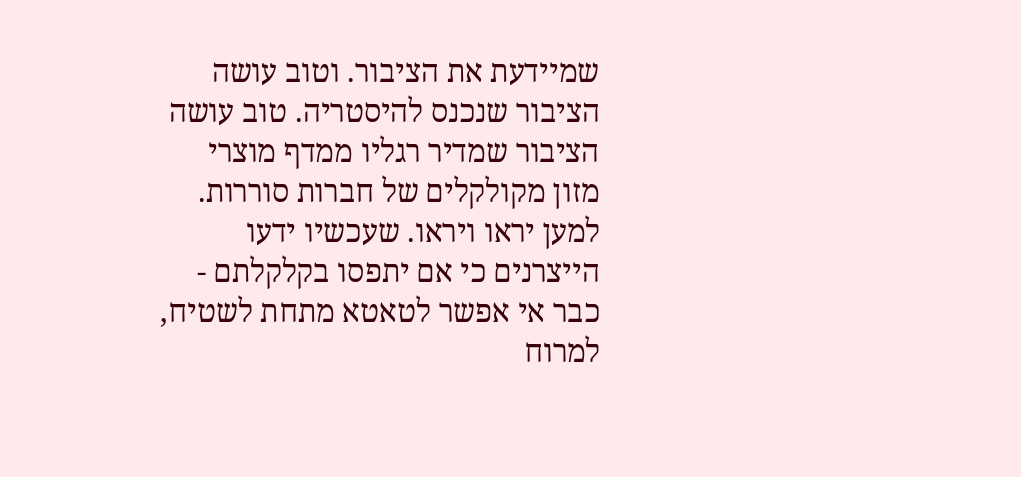שמיידעת את הציבור. וטוב עושה הציבור שנכנס להיסטריה. טוב עושה הציבור שמדיר רגליו ממדף מוצרי מזון מקולקלים של חברות סוררות. למען יראו ויראו. שעכשיו ידעו הייצרנים כי אם יתפסו בקלקלתם - כבר אי אפשר לטאטא מתחת לשטיח, למרוח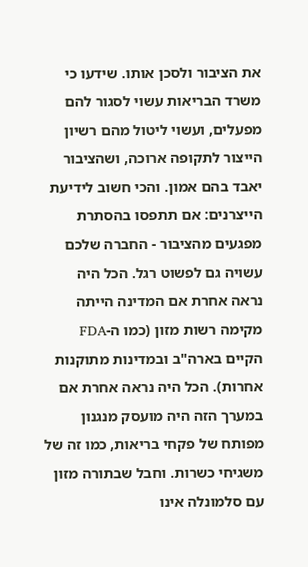את הציבור ולסכן אותו. שידעו כי משרד הבריאות עשוי לסגור להם מפעלים, ועשוי ליטול מהם רשיון הייצור לתקופה ארוכה, ושהציבור יאבד בהם אמון. והכי חשוב לידיעת הייצרנים: אם תתפסו בהסתרת מפגעים מהציבור - החברה שלכם עשויה גם לפשוט רגל. הכל היה נראה אחרת אם המדינה הייתה מקימה רשות מזון (כמו ה-FDA הקיים בארה"ב ובמדינות מתוקנות אחרות). הכל היה נראה אחרת אם במערך הזה היה מועסק מנגנון מפותח של פקחי בריאות, כמו זה של משגיחי כשרות. וחבל שבתורה מזון עם סלמונלה אינו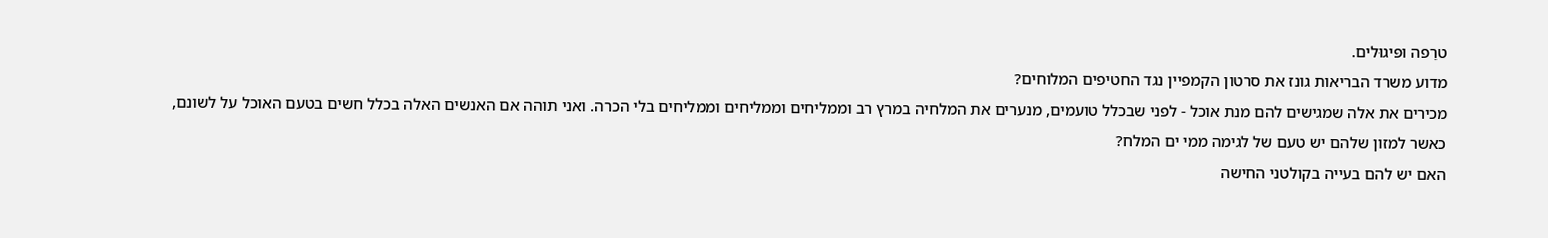טרֵפה ופּיגוּלים.
מדוע משרד הבריאות גונז את סרטון הקמפיין נגד החטיפים המלוחים?
מכירים את אלה שמגישים להם מנת אוכל - לפני שבכלל טועמים, מנערים את המלחיה במרץ רב וממליחים וממליחים וממליחים בלי הכרה. ואני תוהה אם האנשים האלה בכלל חשים בטעם האוכל על לשונם, כאשר למזון שלהם יש טעם של לגימה ממי ים המלח?
האם יש להם בעייה בקולטני החישה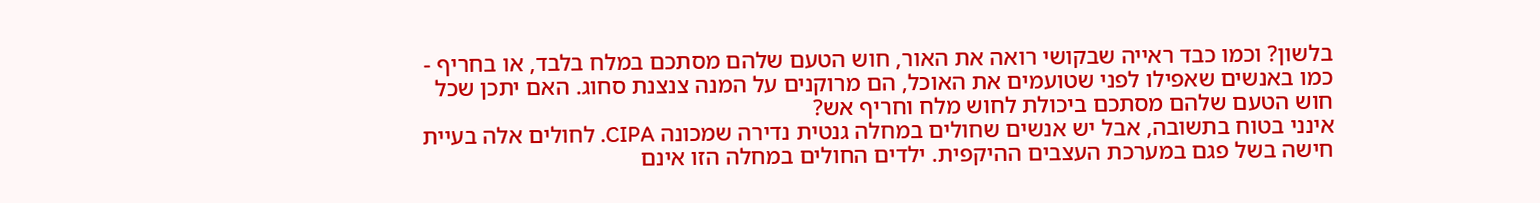בלשון? וכמו כבד ראייה שבקושי רואה את האור, חוש הטעם שלהם מסתכם במלח בלבד, או בחריף - כמו באנשים שאפילו לפני שטועמים את האוכל, הם מרוקנים על המנה צנצנת סחוג. האם יתכן שכל חוש הטעם שלהם מסתכם ביכולת לחוש מלח וחריף אש?
אינני בטוח בתשובה, אבל יש אנשים שחולים במחלה גנטית נדירה שמכונה CIPA. לחולים אלה בעיית חישה בשל פגם במערכת העצבים ההיקפית. ילדים החולים במחלה הזו אינם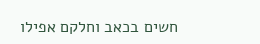חשים בכאב וחלקם אפילו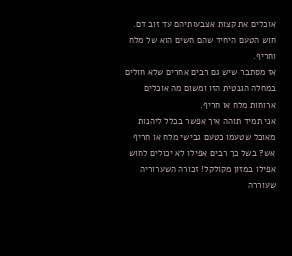אוכלים את קצות אצבעותיהם עד זוב דם. חוש הטעם היחיד שהם חשים הוא של מלח וחריף.
אז מסתבר שיש גם רבים אחרים שלא חולים במחלה הגנטית הזו ומשום מה אוכלים ארוחות מלח או חריף.
אני תמיד תוהה איך אפשר בכלל ליהנות מאוכל שטעמו כטעם גבישי מלח או חריף אש? בשל כך רבים אפילו לא יכולים לחוש אפילו במזון מקולקל! זכורה השערוריה שעוררה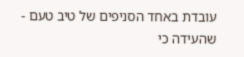עובדת באחד הסניפים של טיב טעם - שהעידה כי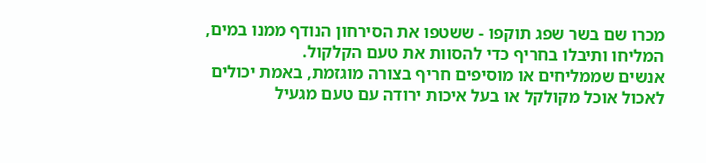מכרו שם בשר שפג תוקפו - ששטפו את הסירחון הנודף ממנו במים, המליחו ותיבלו בחריף כדי להסוות את טעם הקלקול.
אנשים שממליחים או מוסיפים חריף בצורה מוגזמת, באמת יכולים לאכול אוכל מקולקל או בעל איכות ירודה עם טעם מגעיל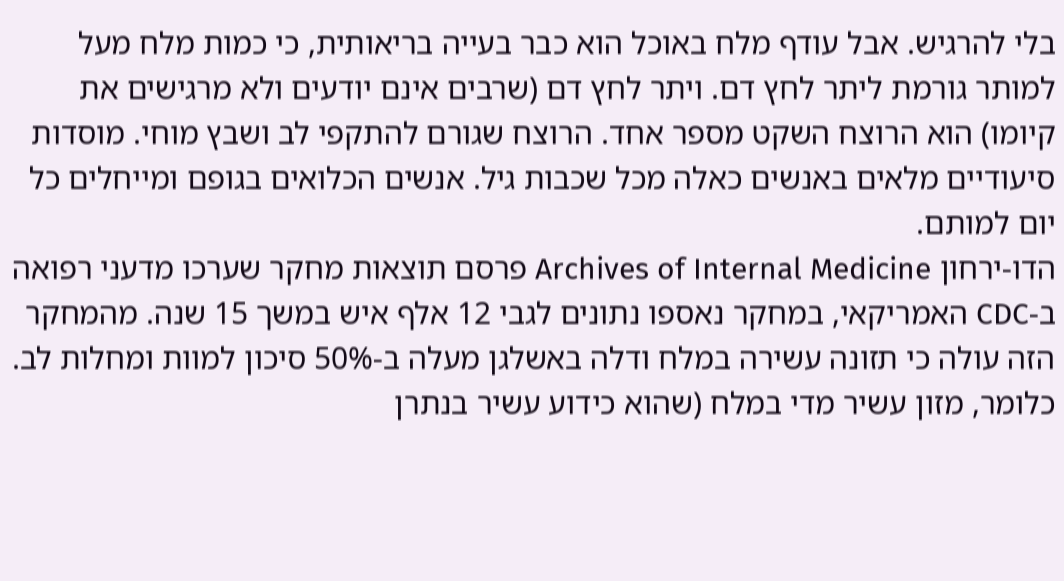בלי להרגיש. אבל עודף מלח באוכל הוא כבר בעייה בריאותית, כי כמות מלח מעל למותר גורמת ליתר לחץ דם. ויתר לחץ דם (שרבים אינם יודעים ולא מרגישים את קיומו) הוא הרוצח השקט מספר אחד. הרוצח שגורם להתקפי לב ושבץ מוחי. מוסדות סיעודיים מלאים באנשים כאלה מכל שכבות גיל. אנשים הכלואים בגופם ומייחלים כל יום למותם.
הדו-ירחון Archives of Internal Medicine פרסם תוצאות מחקר שערכו מדעני רפואה ב-CDC האמריקאי, במחקר נאספו נתונים לגבי 12 אלף איש במשך 15 שנה. מהמחקר הזה עולה כי תזונה עשירה במלח ודלה באשלגן מעלה ב-50% סיכון למוות ומחלות לב. כלומר, מזון עשיר מדי במלח (שהוא כידוע עשיר בנתרן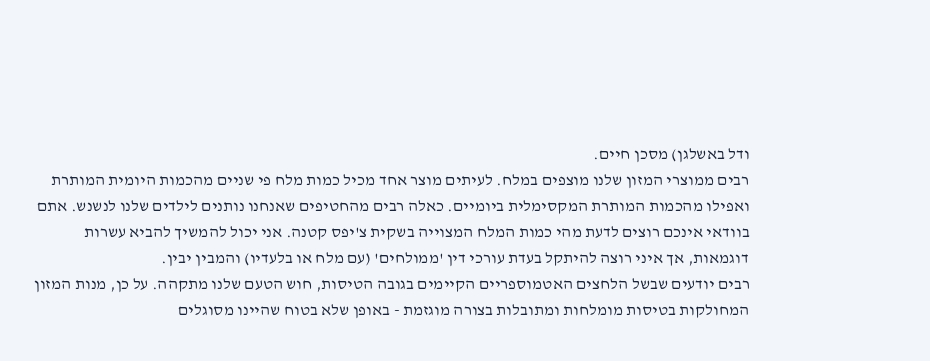ודל באשלגן) מסכן חיים.
רבים ממוצרי המזון שלנו מוצפים במלח. לעיתים מוצר אחד מכיל כמות מלח פי שניים מהכמות היומית המותרת ואפילו מהכמות המותרת המקסימלית ביומיים. כאלה רבים מהחטיפים שאנחנו נותנים לילדים שלנו לנשנש. אתם בוודאי אינכם רוצים לדעת מהי כמות המלח המצוייה בשקית צ'יפס קטנה. אני יכול להמשיך להביא עשרות דוגמאות, אך איני רוצה להיתקל בעדת עורכי דין 'ממולחים' (עם מלח או בלעדיו) והמבין יבין.
רבים יודעים שבשל הלחצים האטמוספריים הקיימים בגובה הטיסות, חוש הטעם שלנו מתקהה. על כן, מנות המזון המחולקות בטיסות מומלחות ומתובלות בצורה מוגזמת - באופן שלא בטוח שהיינו מסוגלים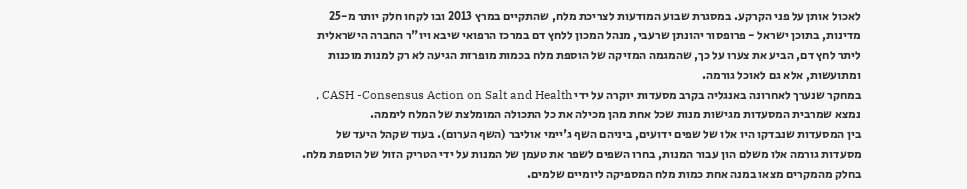לאכול אותן על פני הקרקע. במסגרת שבוע המודעות לצריכת מלח, שהתקיים במרץ 2013 ובו לקחו חלק יותר מ-25 מדינות, בתוכן ישראל - פרופסור יהונתן שרעבי, מנהל המכון ללחץ דם במרכז הרפואי שיבא ויו"ר החברה הישראלית ליתר לחץ דם, הביע את צערו על כך, שהמגמה המזיקה של הוספת מלח בכמות מופרזת הגיעה לא רק למנות מוכנות ומתועשות, אלא גם לאוכל גורמה.
במחקר שנערך לאחרונה באנגליה בקרב מסעדות יוקרה על ידי CASH -Consensus Action on Salt and Health , נמצא שמרבית המסעדות מגישות מנות שכל אחת מהן מכילה את כל התכולה המומלצת של המלח ליממה.
בין המסעדות שנבדקו היו אלו של שפים ידועים, ביניהם השף ג'יימי אוליבר (השף הערום). בעוד שקהל היעד של מסעדות גורמה אלו משלם הון עבור המנות, בחרו השפים לשפר את טעמן של המנות על ידי הטריק הזול של הוספת מלח. בחלק מהמקרים מצאו במנה אחת כמות מלח המספיקה ליומיים שלמים.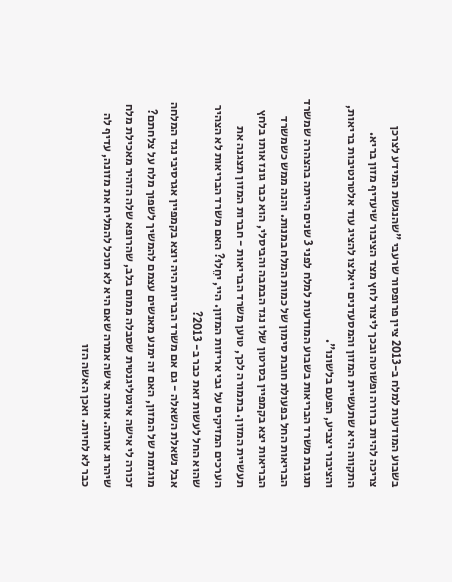בשבוע המודעות למלח ב-2013 ציין פרופסור שרעבי "שהנגשת המידע לצרכן צריכה להיות ברורה ופשוטה ובכך ליצור לחץ מצד הציבור שיעדיף מזון בריא. התקווה היא שתעשיית המזון והמסעדנים ייאלצו להציג עוד אלטרנטיבות בריאות, והציבור יצביע, הפעם בלשונו".
תגובת משרד הבריאות בשבוע המודעות למלח לפני 3 שנים הייתה בהצהרה שמשרד הבריאות החל בפעולת חובת סימון של כמות המלח במנות. והנה ממש כשמשרד הבריאות יצא בקמפיין בסרטון שלו נגד הבמבה והביסלי, הוא כבר גונז אותו בלחץ תעשיית המזון. בתמורה לכך, טוען משרד הבריאות - חברות המזון תצגנה את הערכים המזיקים על גבי אריזות המזון. היי, יחֵלוּ? האם משרד הבריאות לא הצהיר שהוא החל לעשות זאת כבר ב- 2013?
אבל נשאלת השאלה - גם אם משרד הבריות היה יוצא בקמפיין אגרסיבי נגד המלחה מוגזמת של המזון, האם זה ימנע מאנשים עצמם להמשיך לשפוך מלח על צלחתם? זכורה לי אישה אינטליגנטית שסבלה ממום בלב, שהרופא שלה הזהיר מאכילת מלח שיהרוג אותה. אותה אישה אמרה שאם היא לא תוכל להמליח את מזונה, עדיף לה כבר לא לחיות. ואכן האשה הזו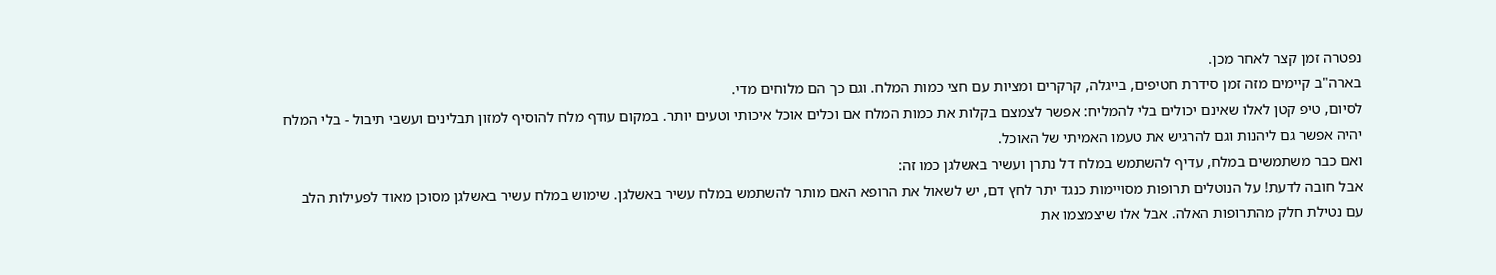נפטרה זמן קצר לאחר מכן.
בארה"ב קיימים מזה זמן סידרת חטיפים, בייגלה, קרקרים ומציות עם חצי כמות המלח. וגם כך הם מלוחים מדי.
לסיום, טיפ קטן לאלו שאינם יכולים בלי להמליח: אפשר לצמצם בקלות את כמות המלח אם וכלים אוכל איכותי וטעים יותר. במקום עודף מלח להוסיף למזון תבלינים ועשבי תיבול - בלי המלח יהיה אפשר גם ליהנות וגם להרגיש את טעמו האמיתי של האוכל.
ואם כבר משתמשים במלח, עדיף להשתמש במלח דל נתרן ועשיר באשלגן כמו זה:
אבל חובה לדעת! על הנוטלים תרופות מסויימות כנגד יתר לחץ דם, יש לשאול את הרופא האם מותר להשתמש במלח עשיר באשלגן. שימוש במלח עשיר באשלגן מסוכן מאוד לפעילות הלב עם נטילת חלק מהתרופות האלה. אבל אלו שיצמצמו את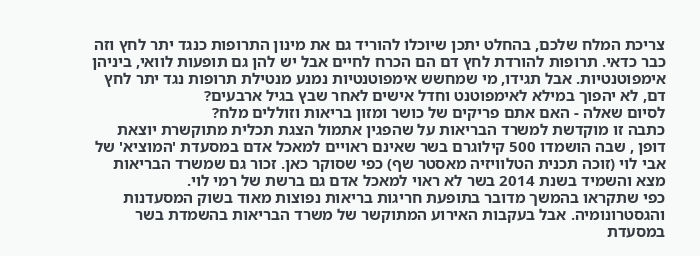צריכת המלח שלכם, בהחלט יתכן שיוכלו להוריד גם את מינון התרופות כנגד יתר לחץ וזה כבר כדאי. תרופות להורדת לחץ דם הם הכרח לחיים אבל יש להן גם תופעות לוואי, ביניהן אימפוטנטיות. אבל תגידו, מי שמחשש אימפוטנטיות נמנע מנטילת תרופות נגד יתר לחץ דם, לא יהפוך במילא לאימפוטנט וחדל אישים לאחר שבץ בגיל ארבעים?
לסיום שאלה - האם אתם פריקים של כושר ומזון בריאות וזוללים מלח?
כתבה זו מוקדשת למשרד הבריאות על שהפגין אתמול הצגת תכלית מתוקשרת יוצאת דופן , שבה הושמדו 500 קילוגרם בשר שאינם ראויים למאכל אדם במסעדת 'המוציא' של אבי לוי (זוכה תכנית הטלוויזיה מאסטר שף) כפי שסוקר כאן. זכור גם שמשרד הבריאות מצא והשמיד בשנת 2014 בשר לא ראוי למאכל אדם גם ברשת של רמי לוי.
כפי שתקראו בהמשך מדובר בתופעת חריגות בריאות נפוצות מאוד בשוק המסעדנות והגסטרונומיה. אבל בעקבות האירוע המתוקשר של משרד הבריאות בהשמדת בשר במסעדת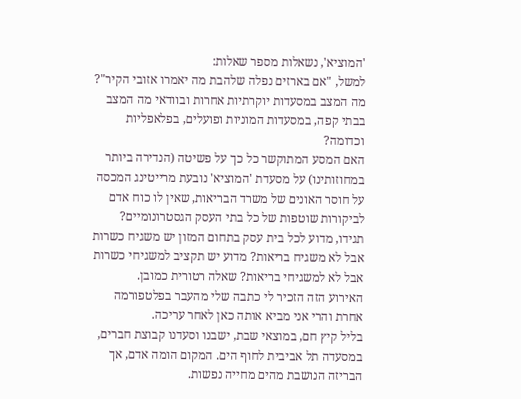'המוציא', נשאלות מספר שאלות:
למשל, "אם בארזים נפלה שלהבת מה יאמרו אזובי הקיר"? מה המצב במסעדות יוקרתיות אחרות ובוודאי מה המצב בבתי קפה, במסעדות המוניות ופועלים, בפלאפליות וכדומה?
האם המסע המתוקשר כל כך על פשיטה (הנדירה ביותר במחוזותינו) על מסעדת 'המוציא' נובעת מרייטינג המכסה על חוסר האונים של משרד הבריאות, שאין לו כוח אדם לביקורות שוטפות של כל בתי העסק הגסטרונומיים? תגידו, מדוע לכל בית עסק בתחום המזון יש משגיח כשרות אבל לא משגיח בריאות? מדוע יש תקציב למשגיחי כשרות אבל לא למשגיחי בריאות? שאלה רטורית כמובן.
האירוע הזה הזכיר לי כתבה שלי מהעבר בפלטפורמה אחרת והרי אני מביא אותה כאן לאחר עריכה.
בליל קיץ חם, במוצאי שבת, ישבנו וסעדנו קבוצת חברים, במסעדה תל אביבית לחוף הים. המקום הומה אדם, אך הבריזה הנושבת מהים מחייה נפשות.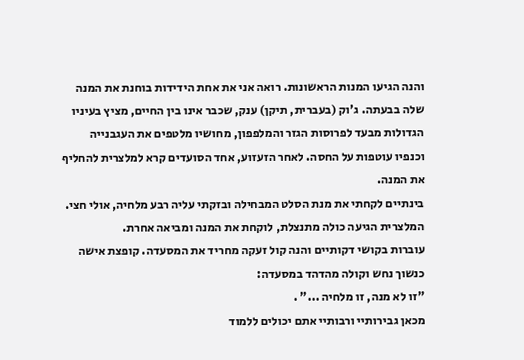והנה הגיעו המנות הראשונות. רואה אני את אחת הידידות בוחנת את המנה שלה בבעתה. ג'וק (בעברית, תיקן) ענק, שכבר אינו בין החיים, מציץ בעיניו הגדולות מבעד לפרוסות הגזר והמלפפון, מחושיו מלטפים את העגבנייה וכנפיו עוטפות על החסה. לאחר הזעזוע, אחד הסועדים קרא למלצרית להחליף את המנה.
בינתיים לקחתי את מנת הסלט המבחילה ובזקתי עליה רבע מלחיה, אולי חצי. המלצרית הגיעה כולה מתנצלת, לוקחת את המנה ומביאה אחרת.
עוברות בקושי דקותיים והנה קול זעקה מחריד את המסעדה. קופצת אישה כנשוך נחש וקולה מהדהד במסעדה:
"זו לא מנה, זו מלחיה ..." .
מכאן גבירותיי ורבותיי אתם יכולים ללמוד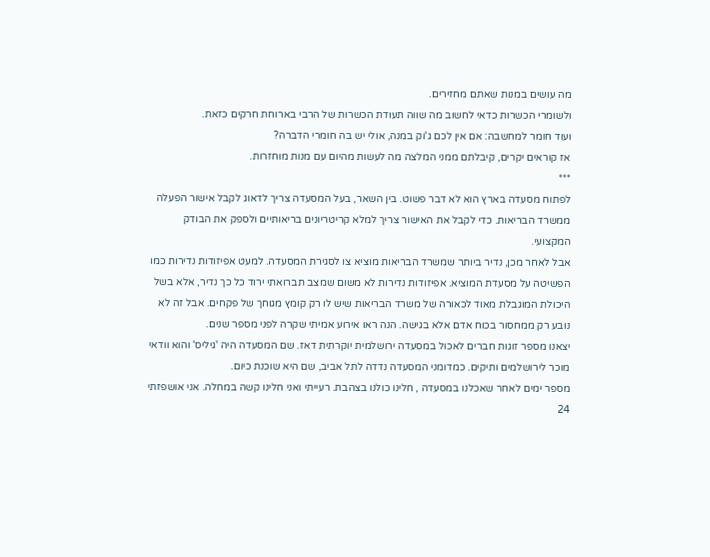מה עושים במנות שאתם מחזירים.
ולשומרי הכשרות כדאי לחשוב מה שווה תעודת הכשרות של הרבי בארוחת חרקים כזאת.
ועוד חומר למחשבה: אם אין לכם ג'וק במנה, אולי יש בה חומרי הדברה?
אז קוראים יקרים, קיבלתם ממני המלצה מה לעשות מהיום עם מנות מוחזרות.
***
לפתוח מסעדה בארץ הוא לא דבר פשוט. בין השאר, בעל המסעדה צריך לדאוג לקבל אישור הפעלה ממשרד הבריאות. כדי לקבל את האישור צריך למלא קריטריונים בריאותיים ולספק את הבודק המקצועי.
אבל לאחר מכן, נדיר ביותר שמשרד הבריאות מוציא צו לסגירת המסעדה. למעט אפיזודות נדירות כמו הפשיטה על מסעדת המוציא. אפיזודות נדירות לא משום שמצב תברואתי ירוד כל כך נדיר, אלא בשל היכולת המוגבלת מאוד לכאורה של משרד הבריאות שיש לו רק קומץ מגוחך של פקחים. אבל זה לא נובע רק ממחסור בכוח אדם אלא בגישה. הנה ראו אירוע אמיתי שקרה לפני מספר שנים.
יצאנו מספר זוגות חברים לאכול במסעדה ירושלמית יוקרתית דאז. שם המסעדה היה 'גיליס' והוא וודאי מוכר לירושלמים ותיקים. כמדומני המסעדה נדדה לתל אביב, שם היא שוכנת כיום.
מספר ימים לאחר שאכלנו במסעדה , חלינו כולנו בצהבת. רעייתי ואני חלינו קשה במחלה. אני אושפזתי 24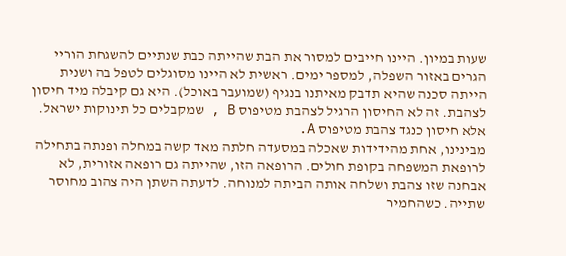שעות במיון. היינו חייבים למסור את הבת שהייתה כבת שנתיים להשגחת הוריי הגרים באזור השפלה, למספר ימים. ראשית לא היינו מסוגלים לטפל בה ושנית הייתה סכנה שהיא תדבק מאיתנו בנגיף (שמועבר באוכל). היא גם קיבלה מיד חיסון לצהבת. זה לא החיסון הרגיל לצהבת מטיפוס B , שמקבלים כל תינוקות ישראל. אלא חיסון כנגד צהבת מטיפוס A.
מבינינו, אחת מהידידות שאכלה במסעדה חלתה מאד קשה במחלה ופנתה בתחילה לרופאת המשפחה בקופת חולים. הרופאה הזו, שהייתה גם רופאה אזורית, לא אבחנה שזו צהבת ושלחה אותה הביתה למנוחה. לדעתה השתן היה צהוב מחוסר שתייה. כשהחמיר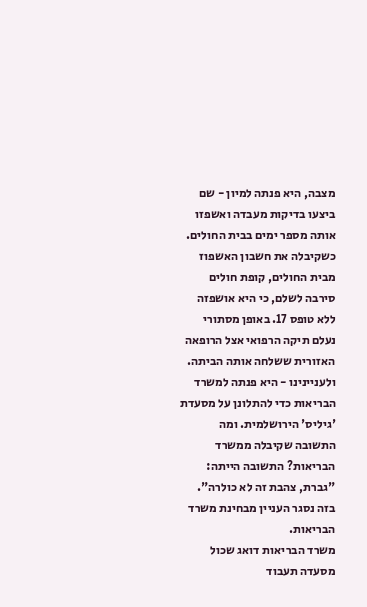מצבה, היא פנתה למיון - שם ביצעו בדיקות מעבדה ואשפזו אותה מספר ימים בבית החולים.
כשקיבלה את חשבון האשפוז מבית החולים, קופת חולים סירבה לשלם, כי היא אושפזה ללא טופס 17. באופן מסתורי נעלם תיקה הרפואי אצל הרופאה האזורית ששלחה אותה הביתה.
ולעניינינו - היא פנתה למשרד הבריאות כדי להתלונן על מסעדת 'גיליס' הירושלמית. ומה התשובה שקיבלה ממשרד הבריאות? התשובה הייתה: "גברת, צהבת זה לא כולרה". בזה נסגר העניין מבחינת משרד הבריאות.
משרד הבריאות דואג שכול מסעדה תעבוד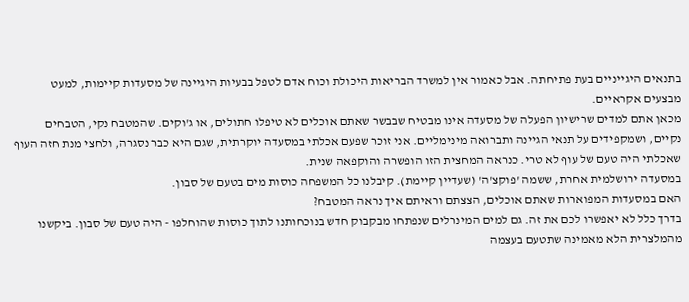בתנאים היגייניים בעת פתיחתה. אבל כאמור אין למשרד הבריאות היכולת וכוח אדם לטפל בבעיות היגיינה של מסעדות קיימות, למעט מבצעים אקראיים.
מכאן אתם למדים שרישיון הפעלה של מסעדה אינו מבטיח שבבשר שאתם אוכלים לא טיפלו חתולים, או ג'וקים. שהמטבח נקי, הטבחים נקיים, ושמקפידים על תנאי הגיינה ותברואה מינימליים. אני זוכר שפעם אכלתי במסעדה יוקרתית, שגם היא כבר נסגרה, ולחצי מנת חזה העוף שאכלתי היה טעם של עוף לא טרי. כנראה המחצית הזו הופשרה והוקפאה שנית.
במסעדה ירושלמית אחרת, ששמה 'פוקצ'ה' (שעדיין קיימת). קיבלנו כל המשפחה כוסות מים בטעם של סבון.
האם במסעדות המפוארות שאתם אוכלים, הצצתם וראיתם איך נראה המטבח?
בדרך כלל לא יאפשרו לכם את זה. גם למים המינרלים שנפתחו מבקבוק חדש בנוכחותנו לתוך כוסות שהוחלפו - היה טעם של סבון. ביקשנו מהמלצרית הלא מאמינה שתטעם בעצמה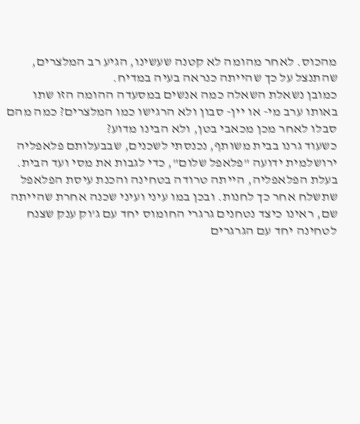מהכוס. לאחר מהומה לא קטנה שעשינו, הגיע רב המלצרים, שהתנצל על כך שהייתה כנראה בעיה במדיח.
כמובן נשאלת השאלה כמה אנשים במסעדה ההומה הזו שתו באותו ערב מי- או יין- סבון ולא הרגישו כמו המלצרים? כמה מהם סבלו לאחר מכן מכאבי בטן, ולא הבינו מדוע?
כשעוד גרנו בבית משותף, נכנסתי לשכנים, שבבעלותם פלאפליה ירושלמית ידועה "פלאפל שלום", כדי לגבות את מסי ועד הבית. בעלת הפלאפליה, הייתה טרודה בטחינה והכנת עיסת הפלאפל שתשלח אחר כך לחנות. ובכן במו עיני ועיני שכנה אחרת שהייתה שם, ראינו כיצד נטחנים גרגרי החומוס יחד עם ג'וק ענק שצנח לטחינה יחד עם הגרגרים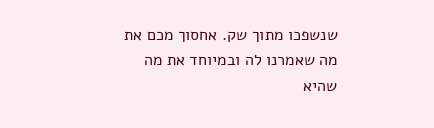שנשפכו מתוך שק. אחסוך מכם את מה שאמרנו לה ובמיוחד את מה שהיא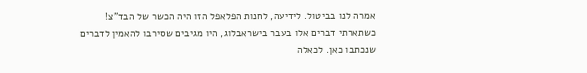אמרה לנו בביטול. לידיעה, לחנות הפלאפל הזו היה הכשר של הבד"צ!
כשתארתי דברים אלו בעבר בישראבלוג, היו מגיבים שסירבו להאמין לדברים שנכתבו כאן. לכאלה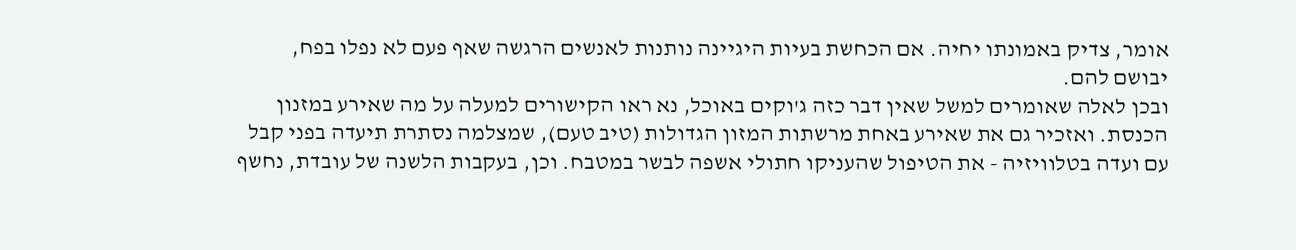אומר, צדיק באמונתו יחיה. אם הכחשת בעיות היגיינה נותנות לאנשים הרגשה שאף פעם לא נפלו בפח, יבושם להם.
ובכן לאלה שאומרים למשל שאין דבר כזה ג'וקים באוכל, נא ראו הקישורים למעלה על מה שאירע במזנון הכנסת. ואזכיר גם את שאירע באחת מרשתות המזון הגדולות (טיב טעם), שמצלמה נסתרת תיעדה בפני קבל עם ועדה בטלוויזיה - את הטיפול שהעניקו חתולי אשפה לבשר במטבח. וכן, בעקבות הלשנה של עובדת, נחשף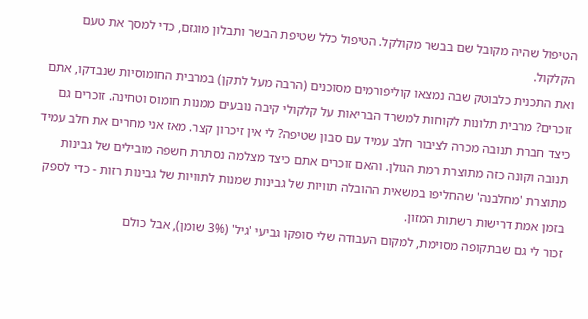הטיפול שהיה מקובל שם בבשר מקולקל. הטיפול כלל שטיפת הבשר ותבלון מוגזם, כדי למסך את טעם הקלקול.
ואת התכנית כלבוטק שבה נמצאו קוליפורמים מסוכנים (הרבה מעל לתקן) במרבית החומוסיות שנבדקו, אתם זוכרים? מרבית תלונות לקוחות למשרד הבריאות על קלקולי קיבה נובעים ממנות חומוס וטחינה. זוכרים גם כיצד חברת תנובה מכרה לציבור חלב עמיד עם סבון שטיפה? לי אין זיכרון קצר. מאז אני מחרים את חלב עמיד תנובה וקונה כזה מתוצרת רמת הגולן. והאם זוכרים אתם כיצד מצלמה נסתרת חשפה מובילים של גבינות מתוצרת 'מחלבנה' שהחליפו במשאית ההובלה תוויות של גבינות שמנות לתוויות של גבינות רזות - כדי לספק בזמן אמת דרישות רשתות המזון.
זכור לי גם שבתקופה מסוימת, למקום העבודה שלי סופקו גביעי 'גיל' (3% שומן), אבל כולם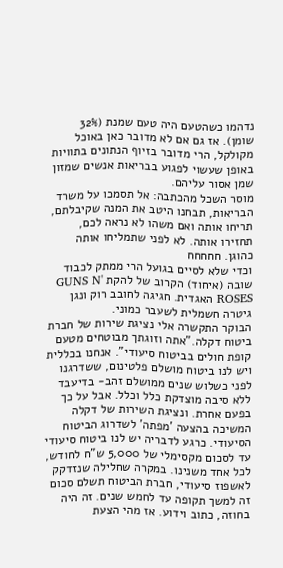נדהמו כשהטעם היה טעם שמנת (32% שומן). אז גם אם לא מדובר כאן באוכל מקולקל, הרי מדובר בזיוף הנתונים בתוויות באופן שעשוי לפגוע בבריאות אנשים שמזון שמן אסור עליהם.
מוסר השכל מהכתבה: אל תסמכו על משרד הבריאות, תבחנו היטב את המנה שקיבלתם, תריחו אותה ואם משהו לא נראה לכם, תחזירו אותה. לא לפני שתמליחו אותה כהוגן. חחחחח
וכדי שלא לסיים בגועל הרי ממתק לכבוד שובה (איחוד) הקרוב של להקת GUNS N' ROSES האגדית. חגיגה לחובב רוק ונגן גיטרה חשמלית לשעבר כמוני.
הבוקר התקשרה אלי נציגת שירות של חברת ביטוח דקלה."אתה וזוגתך מבוטחים מטעם קופת חולים בביטוח סיעודי". אנחנו בכללית ויש לנו ביטוח מושלם פלטינום, ששדרגנו לפני כשלוש שנים ממושלם זהב- בדיעבד ללא סיבה מוצדקת כלל וכלל. אבל על כך בפעם אחרת. ונציגת השירות של דקלה המשיכה בהצעה 'מפתה' לשדרוג הביטוח הסיעודי. כרגע לדבריה יש לנו ביטוח סיעודי עד לסכום מקסימלי של 5,000 ש"ח לחודש, לכל אחד משנינו. במקרה שחלילה שנזדקק לאשפוז סיעודי, חברת הביטוח תשלם סכום זה למשך תקופה עד לחמש שנים. זה היה בחוזה, כתוב וידוע. אז מהי הצעת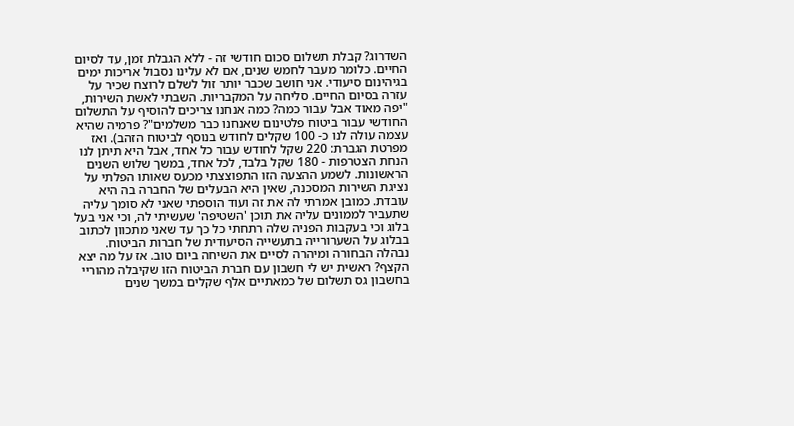השדרוג? קבלת תשלום סכום חודשי זה - ללא הגבלת זמן, עד לסיום החיים. כלומר מעבר לחמש שנים, אם לא עלינו נסבול אריכות ימים בגיהינום סיעודי. אני חושב שכבר יותר זול לשלם לרוצח שכיר על עזרה בסיום החיים. סליחה על המקבריות. השבתי לאשת השירות, "יפה מאוד אבל עבור כמה? כמה אנחנו צריכים להוסיף על התשלום החודשי עבור ביטוח פלטינום שאנחנו כבר משלמים"? פרמיה שהיא עצמה עולה לנו כ- 100 שקלים לחודש בנוסף לביטוח הזהב). ואז מפרטת הגברת: 220 שקל לחודש עבור כל אחד, אבל היא תיתן לנו הנחת הצטרפות - 180 שקל בלבד, לכל אחד, במשך שלוש השנים הראשונות. לשמע ההצעה הזו התפוצצתי מכעס שאותו הפלתי על נציגת השירות המסכנה, שאין היא הבעלים של החברה בה היא עובדת. כמובן אמרתי לה את זה ועוד הוספתי שאני לא סומך עליה שתעביר לממונים עליה את תוכן 'השטיפה' שעשיתי לה, וכי אני בעל בלוג וכי בעקבות הפניה שלה רתחתי כל כך עד שאני מתכוון לכתוב בבלוג על השערורייה בתעשייה הסיעודית של חברות הביטוח. נבהלה הבחורה ומיהרה לסיים את השיחה ביום טוב. אז על מה יצא הקצף? ראשית יש לי חשבון עם חברת הביטוח הזו שקיבלה מהוריי בחשבון גס תשלום של כמאתיים אלף שקלים במשך שנים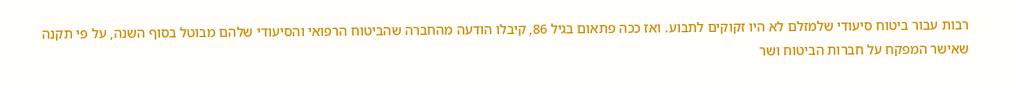רבות עבור ביטוח סיעודי שלמזלם לא היו זקוקים לתבוע. ואז ככה פתאום בגיל 86, קיבלו הודעה מהחברה שהביטוח הרפואי והסיעודי שלהם מבוטל בסוף השנה, על פי תקנה שאישר המפקח על חברות הביטוח ושר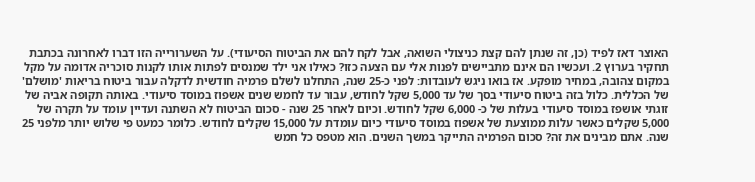האוצר דאז לפיד (כן, זה שנתן להם קצת כניצולי השואה, אבל לקח להם את הביטוח הסיעודי). על השערורייה הזו דברו לאחרונה בכתבת תחקיר בערוץ 2. ועכשיו הם אינם מתביישים לפנות אלי עם הצעה כזו? כאילו אני ילד שמנסים לפתות אותו לקנות סוכריה אדומה על מקל במקום צהובה, במחיר מופקע. אז בואו ניגש לעובדות: לפני כ-25 שנה, התחלנו לשלם פרמיה חודשית לדקלה עבור ביטוח בריאות 'מושלם' של הכללית. כלול בזה ביטוח סיעודי בסך של עד 5,000 שקל לחודש, עבור עד לחמש שנים אשפוז במוסד סיעודי. באותה תקופה אביה של זוגתי אושפז במוסד סיעודי בעלות של כ- 6,000 שקל לחודש. וכיום לאחר 25 שנה - סכום הביטוח לא השתנה ועדיין עומד על תקרה של 5,000 שקלים כאשר עלות ממוצעת של אשפוז במוסד סיעודי כיום עומדת על 15,000 שקלים לחודש. כלומר כמעט פי שלוש יותר מלפני 25 שנה. אתם מבינים את זה? סכום הפרמיה התייקר במשך השנים. הוא מטפס כל חמש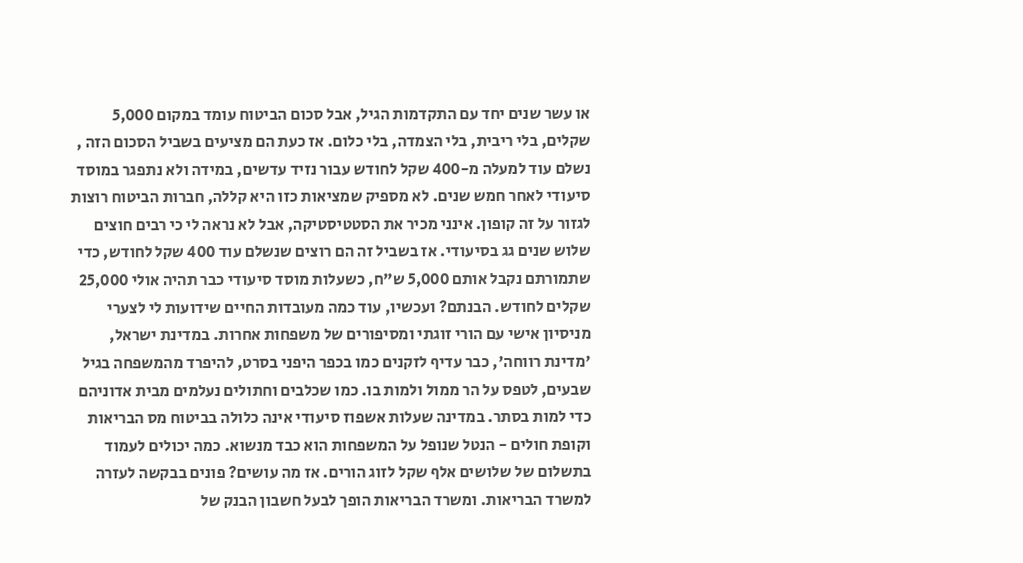או עשר שנים יחד עם התקדמות הגיל, אבל סכום הביטוח עומד במקום 5,000 שקלים, בלי ריבית, בלי הצמדה, בלי כלום. אז כעת הם מציעים בשביל הסכום הזה , נשלם עוד למעלה מ-400 שקל לחודש עבור נזיד עדשים, במידה ולא נתפגר במוסד סיעודי לאחר חמש שנים. לא מספיק שמציאות כזו היא קללה, חברות הביטוח רוצות לגזור על זה קופון. אינני מכיר את הסטטיסטיקה, אבל לא נראה לי כי רבים חוצים שלוש שנים גג בסיעודי. אז בשביל זה הם רוצים שנשלם עוד 400 שקל לחודש, כדי שתמורתם נקבל אותם 5,000 ש"ח, כשעלות מוסד סיעודי כבר תהיה אולי 25,000 שקלים לחודש. הבנתם? ועכשיו, עוד כמה מעובדות החיים שידועות לי לצערי מניסיון אישי עם הורי זוגתי ומסיפורים של משפחות אחרות. במדינת ישראל, 'מדינת רווחה', כבר עדיף לזקנים כמו בכפר היפני בסרט, להיפרד מהמשפחה בגיל שבעים, לטפס על הר ממול ולמות בו. כמו שכלבים וחתולים נעלמים מבית אדוניהם כדי למות בסתר. במדינה שעלות אשפוז סיעודי אינה כלולה בביטוח מס הבריאות וקופת חולים - הנטל שנופל על המשפחות הוא כבד מנשוא. כמה יכולים לעמוד בתשלום של שלושים אלף שקל לזוג הורים. אז מה עושים? פונים בבקשה לעזרה למשרד הבריאות. ומשרד הבריאות הופך לבעל חשבון הבנק של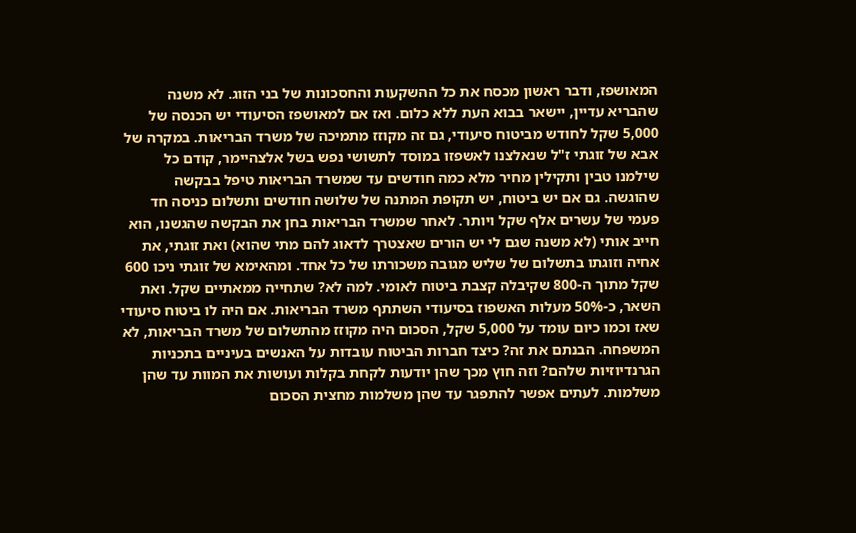המאושפז, ודבר ראשון מכסח את כל ההשקעות והחסכונות של בני הזוג. לא משנה שהבריא עדיין, יישאר בבוא העת ללא כלום. ואז אם למאושפז הסיעודי יש הכנסה של 5,000 שקל לחודש מביטוח סיעודי, גם זה מקוזז מתמיכה של משרד הבריאות. במקרה של אבא של זוגתי ז"ל שנאלצנו לאשפזו במוסד לתשושי נפש בשל אלצהיימר, קודם כל שילמנו טבין ותקילין מחיר מלא כמה חודשים עד שמשרד הבריאות טיפל בבקשה שהוגשה. גם אם יש ביטוח, יש תקופת המתנה של שלושה חודשים ותשלום כניסה חד פעמי של עשרים אלף שקל ויותר. לאחר שמשרד הבריאות בחן את הבקשה שהגשנו, הוא חייב אותי (לא משנה שגם לי יש הורים שאצטרך לדאוג להם מתי שהוא) ואת זוגתי, את אחיה וזוגתו בתשלום של שליש מגובה משכורתו של כל אחד. ומהאימא של זוגתי ניכו 600 שקל מתוך ה-800 שקיבלה קצבת ביטוח לאומי. למה לא? שתחייה ממאתיים שקל. ואת השאר, כ-50% מעלות האשפוז בסיעודי השתתף משרד הבריאות. אם היה לו ביטוח סיעודי שאז וכמו כיום עומד על 5,000 שקל, הסכום היה מקוזז מהתשלום של משרד הבריאות, לא המשפחה. הבנתם את זה? כיצד חברות הביטוח עובדות על האנשים בעיניים בתכניות הגרנדיוזיות שלהם? וזה חוץ מכך שהן יודעות לקחת בקלות ועושות את המוות עד שהן משלמות. לעתים אפשר להתפגר עד שהן משלמות מחצית הסכום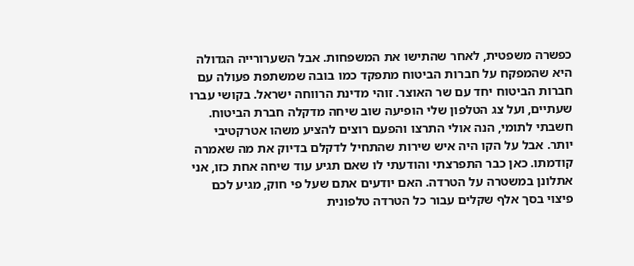כפשרה משפטית, לאחר שהתישו את המשפחות. אבל השערורייה הגדולה היא שהמפקח על חברות הביטוח מתפקד כמו בובה שמשתפת פעולה עם חברות הביטוח יחד עם שר האוצר. זוהי מדינת הרווחה ישראל. בקושי עברו שעתיים, ועל צג הטלפון שלי הופיעה שוב שיחה מדקלה חברת הביטוח. חשבתי לתומי, הנה אולי התרצו והפעם רוצים להציע משהו אטרקטיבי יותר. אבל על הקו היה איש שירות שהתחיל לדקלם בדיוק את מה שאמרה קודמתו. כאן כבר התפרצתי והודעתי לו שאם תגיע עוד שיחה אחת כזו, אני אתלונן במשטרה על הטרדה. האם יודעים אתם שעל פי חוק, מגיע לכם פיצוי בסך אלף שקלים עבור כל הטרדה טלפונית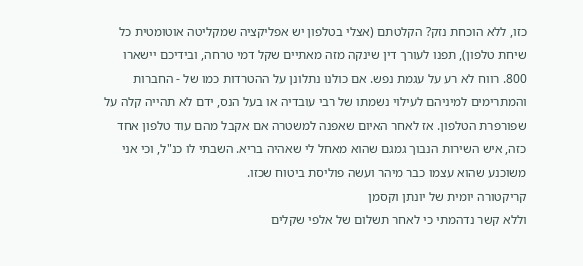כזו, ללא הוכחת נזק? הקלטתם (אצלי בטלפון יש אפליקציה שמקליטה אוטומטית כל שיחת טלפון), תפנו לעורך דין שינקה מזה מאתיים שקל דמי טרחה, ובידיכם יישארו 800. רווח לא רע על עגמת נפש. אם כולנו נתלונן על ההטרדות כמו של - החברות והמתרימים למיניהם לעילוי נשמתו של רבי עובדיה או בעל הנס, ידם לא תהייה קלה על שפורפרת הטלפון. אז לאחר האיום שאפנה למשטרה אם אקבל מהם עוד טלפון אחד כזה, איש השירות הנבוך גמגם שהוא מאחל לי שאהיה בריא. השבתי לו כנ"ל, וכי אני משוכנע שהוא עצמו כבר מיהר ועשה פוליסת ביטוח שכזו.
קריקטורה יומית של יונתן וקסמן
וללא קשר נדהמתי כי לאחר תשלום של אלפי שקלים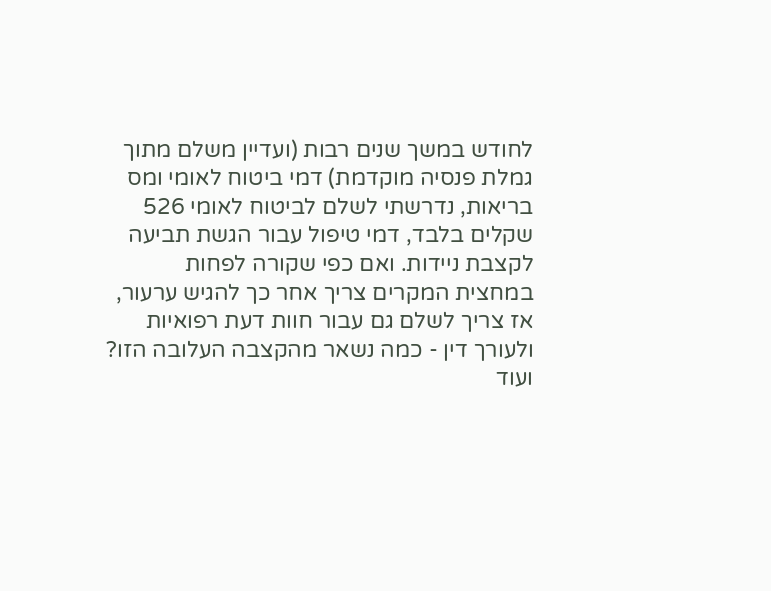לחודש במשך שנים רבות (ועדיין משלם מתוך גמלת פנסיה מוקדמת) דמי ביטוח לאומי ומס בריאות, נדרשתי לשלם לביטוח לאומי 526 שקלים בלבד, דמי טיפול עבור הגשת תביעה לקצבת ניידות. ואם כפי שקורה לפחות במחצית המקרים צריך אחר כך להגיש ערעור, אז צריך לשלם גם עבור חוות דעת רפואיות ולעורך דין - כמה נשאר מהקצבה העלובה הזו? ועוד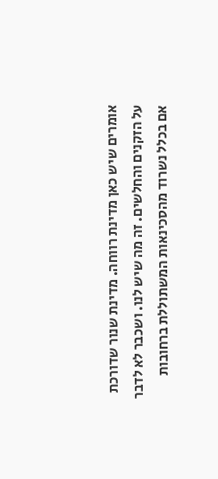אומרים שיש כאן מדינת רווחה. מדינת שנור שדורכת על הזקנים והחלשים. זה מה שיש לנו. ושכבר לא לדבר אם בכלל נשרוד מהסכינאות המשתוללת ברחובות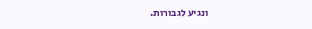ונגיע לגבורות.